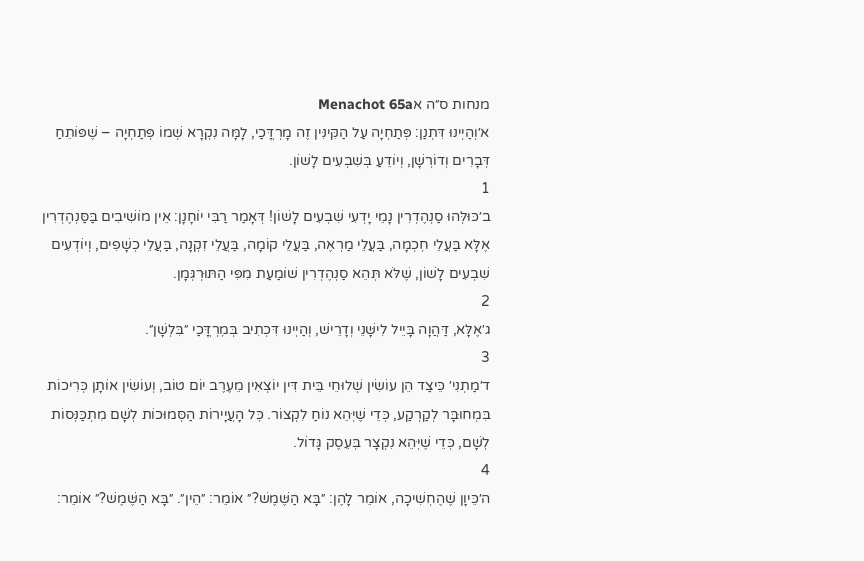מנחות ס״ה אMenachot 65a
א׳וְהַיְינוּ דִּתְנַן: פְּתַחְיָה עַל הַקִּינִּין זֶה מָרְדֳּכַי, לָמָּה נִקְרָא שְׁמוֹ פְּתַחְיָה – שֶׁפּוֹתֵחַ דְּבָרִים וְדוֹרְשָׁן, וְיוֹדֵעַ בְּשִׁבְעִים לָשׁוֹן.
1
ב׳כּוּלְּהוּ סַנְהֶדְרִין נָמֵי יָדְעִי שִׁבְעִים לָשׁוֹן! דְּאָמַר רַבִּי יוֹחָנָן: אֵין מוֹשִׁיבִים בַּסַּנְהֶדְרִין אֶלָּא בַּעֲלֵי חׇכְמָה, בַּעֲלֵי מַרְאֶה, בַּעֲלֵי קוֹמָה, בַּעֲלֵי זִקְנָה, בַּעֲלֵי כְשָׁפִים, וְיוֹדְעִים שִׁבְעִים לָשׁוֹן, שֶׁלֹּא תְּהֵא סַנְהֶדְרִין שׁוֹמַעַת מִפִּי הַתּוּרְגְּמָן.
2
ג׳אֶלָּא, דַּהֲוָה בָּיֵיל לִישָּׁנֵי וְדָרֵישׁ, וְהַיְינוּ דִּכְתִיב בְּמׇרְדֳּכַי ״בִּלְשָׁן״.
3
ד׳מַתְנִי׳ כֵּיצַד הֵן עוֹשִׂין שְׁלוּחֵי בֵּית דִּין יוֹצְאִין מֵעֶרֶב יוֹם טוֹב, וְעוֹשִׂין אוֹתָן כְּרִיכוֹת בִּמְחוּבָּר לְקַרְקַע, כְּדֵי שֶׁיְּהֵא נוֹחַ לִקְצוֹר. כׇּל הָעֲיָירוֹת הַסְּמוּכוֹת לְשָׁם מִתְכַּנְּסוֹת לְשָׁם, כְּדֵי שֶׁיְּהֵא נִקְצָר בְּעֵסֶק גָּדוֹל.
4
ה׳כֵּיוָן שֶׁהֶחְשִׁיכָה, אוֹמֵר לָהֶן: ״בָּא הַשֶּׁמֶשׁ?״ אוֹמֵר: ״הֵין״. ״בָּא הַשֶּׁמֶשׁ?״ אוֹמֵר: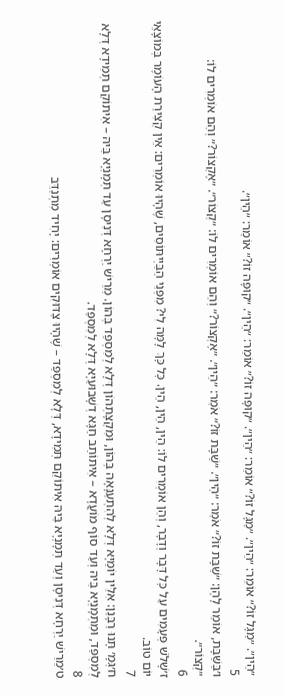״הֵין״. ״מַגָּל זוֹ?״ אוֹמֵר: ״הֵין״. ״מַגָּל זוֹ?״ אוֹמֵר: ״הֵין״. ״קוּפָּה זוֹ?״ אוֹמֵר: ״הֵין״. ״קוּפָּה זוֹ?״ אוֹמֵר: ״הֵין״.
5
ו׳בַּשַּׁבָּת, אוֹמֵר לָהֶן: ״שַׁבָּת זוֹ?״ אֹמֵר: ״הֵין״. ״שַׁבָּת זוֹ?״ אֹמֵר: ״הֵין״. ״אֶקְצוֹר?״ וְהֵם אוֹמְרִים לוֹ: ״קְצוֹר״. ״אֶקְצוֹר?״ וְהֵם אוֹמְרִים לוֹ: ״קְצוֹר״.
6
ז׳שָׁלֹשׁ פְּעָמִים עַל כׇּל דָּבָר וְדָבָר, וְהֵן אוֹמְרִים לוֹ: הֵין, הֵין, הֵין. כׇּל כָּךְ לָמָּה לִי? מִפְּנֵי הַבַּיְיתּוֹסִים, שֶׁהָיוּ אוֹמְרִים: אֵין קְצִירַת הָעוֹמֶר בְּמוֹצָאֵי יוֹם טוֹב.
7
ח׳גְּמָ׳ תָּנוּ רַבָּנַן: אִלֵּין יוֹמַיָּא דְּלָא לְהִתְעַנָּאָה בְּהוֹן, וּמִקְצָתְהוֹן דְּלָא לְמִסְפַּד בְּהוֹן. מֵרֵישׁ יַרְחָא דְּנִיסָן עַד תְּמָנְיָא בֵּיהּ – אִיתּוֹקַם תְּמִידָא דְּלָא לְמִסְפַּד, וּמִתְּמָנְיָא בֵּיהּ וְעַד סוֹף מוֹעֲדָא – אִיתּוֹתַב חַגָּא דְשָׁבוּעַיָּא דְּלָא לְמִסְפַּד.
8
ט׳מֵרֵישׁ יַרְחָא דְּנִיסָן וְעַד תְּמָנְיָא בֵּיהּ אִיתּוֹקַם תְּמִידָא, דְּלָא לְמִסְפַּד – שֶׁהָיוּ צַדּוּקִים אוֹמְרִים: יָחִיד מִתְנַדֵּב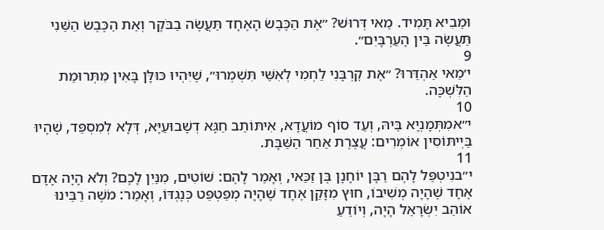וּמֵבִיא תָּמִיד. מַאי דְּרוּשׁ? ״אֶת הַכֶּבֶשׂ הָאֶחָד תַּעֲשֶׂה בַבֹּקֶר וְאֵת הַכֶּבֶשׂ הַשֵּׁנִי תַּעֲשֶׂה בֵּין הָעַרְבָּיִם״.
9
י׳מַאי אַהְדַּרוּ? ״אֶת קׇרְבָּנִי לַחְמִי לְאִשַּׁי תִּשְׁמְרוּ״, שֶׁיִּהְיוּ כּוּלָּן בָּאִין מִתְּרוּמַת הַלִּשְׁכָּה.
10
י״אמִתְּמָנְיָא בֵּיהּ, וְעַד סוֹף מוֹעֲדָא, אִיתּוֹתַב חַגָּא דְשָׁבוּעַיָּא, דְּלָא לְמִסְפַּד, שֶׁהָיוּ בַּיְיתּוֹסִין אוֹמְרִים: עֲצֶרֶת אַחַר הַשַּׁבָּת.
11
י״בנִיטְפַּל לָהֶם רַבָּן יוֹחָנָן בֶּן זַכַּאי, וְאָמַר לָהֶם: שׁוֹטִים, מִנַּיִן לָכֶם? וְלֹא הָיָה אָדָם אֶחָד שֶׁהָיָה מְשִׁיבוֹ, חוּץ מִזָּקֵן אֶחָד שֶׁהָיָה מְפַטְפֵּט כְּנֶגְדּוֹ, וְאָמַר: מֹשֶׁה רַבֵּינוּ אוֹהֵב יִשְׂרָאֵל הָיָה, וְיוֹדֵעַ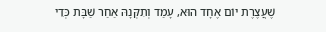שֶׁעֲצֶרֶת יוֹם אֶחָד הוּא, עָמַד וְתִקְּנָהּ אַחַר שַׁבָּת כְּדֵי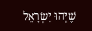שֶׁיְּהוּ יִשְׂרָאֵל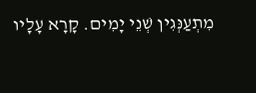מִתְעַנְּגִין שְׁנֵי יָמִים. קָרָא עָלָיו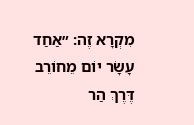מִקְרָא זֶה: ״אַחַד עָשָׂר יוֹם מֵחוֹרֵב דֶּרֶךְ הַר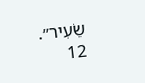שֵׂעִיר״.
12